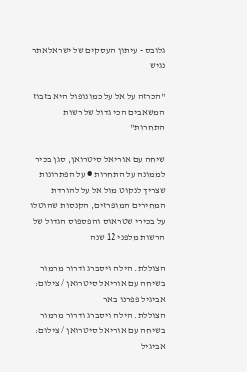גלובס - עיתון העסקים של ישראלאתר נגיש

"הכרזה על אל על כמונופול היא בזבוז המשאבים הכי גדול של רשות התחרות"

שיחה עם אוריאל סיטרואן, סגן בכיר לממונה על התחרות ● על הפתרונות שצריך לנקוט מול אל על להורדת המחירים המופרזים, הקנסות שהוטלו על בכירי שטראוס והפספוס הגדול של הרשות מלפני 12 שנה

הצוללת. הילה ויסברג ודרור מרמור בשיחה עם אוריאל סיטרואן / צילום: אביגיל פפרנו באר
הצוללת. הילה ויסברג ודרור מרמור בשיחה עם אוריאל סיטרואן / צילום: אביגיל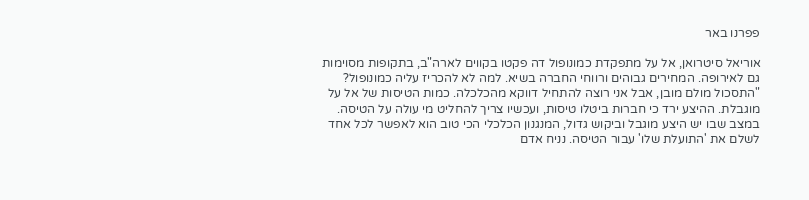פפרנו באר

אוריאל סיטרואן, אל על מתפקדת כמונופול דה פקטו בקווים לארה"ב, בתקופות מסוימות גם לאירופה. המחירים גבוהים ורווחי החברה בשיא. למה לא להכריז עליה כמונופול?
"התסכול מולם מובן, אבל אני רוצה להתחיל דווקא מהכלכלה. כמות הטיסות של אל על מוגבלת. ההיצע ירד כי חברות ביטלו טיסות, ועכשיו צריך להחליט מי עולה על הטיסה. במצב שבו יש היצע מוגבל וביקוש גדול, המנגנון הכלכלי הכי טוב הוא לאפשר לכל אחד לשלם את 'התועלת שלו' עבור הטיסה. נניח אדם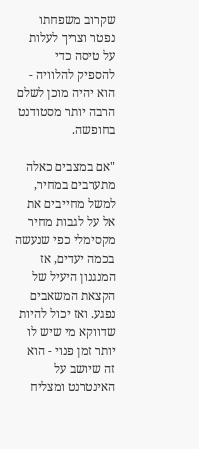שקרוב משפחתו נפטר וצריך לעלות על טיסה כדי להספיק להלוויה - הוא יהיה מוכן לשלם הרבה יותר מסטודנט בחופשה.

"אם במצבים כאלה מתערבים במחיר, למשל מחייבים את אל על לגבות מחיר מקסימלי כפי שנעשה בכמה יעדים, אז המנגנון היעיל של הקצאת המשאבים נפגע. ואז יכול להיות שדווקא מי שיש לו יותר זמן פנוי - הוא זה שיושב על האינטרנט ומצליח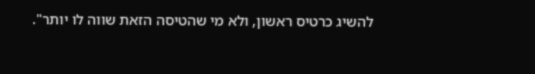להשיג כרטיס ראשון, ולא מי שהטיסה הזאת שווה לו יותר".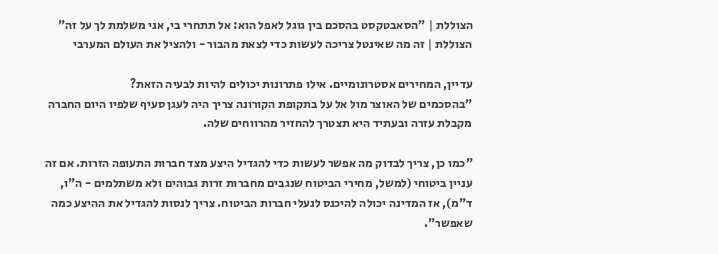הצוללת | "הסאבטקסט בהסכם בין גוגל לאפל הוא: אל תתחרי בי, אני משלמת לך על זה"
הצוללת | זה מה שאינטל צריכה לעשות כדי לצאת מהבור - ולהציל את העולם המערבי

עדיין, המחירים אסטרונומיים. אילו פתרונות יכולים להיות לבעיה הזאת?
"בהסכמים של האוצר מול אל על בתקופת הקורונה צריך היה לעגן סעיף שלפיו היום החברה מקבלת עזרה ובעתיד היא תצטרך להחזיר מהרווחים שלה.

"כמו כן, צריך לבדוק מה אפשר לעשות כדי להגדיל היצע מצד חברות התעופה הזרות. אם זה עניין ביטוחי (למשל, מחירי הביטוח שנגבים מחברות זרות גבוהים ולא משתלמים - ה"ו, ד"מ), אז המדינה יכולה להיכנס לנעלי חברות הביטוח. צריך לנסות להגדיל את ההיצע כמה שאפשר".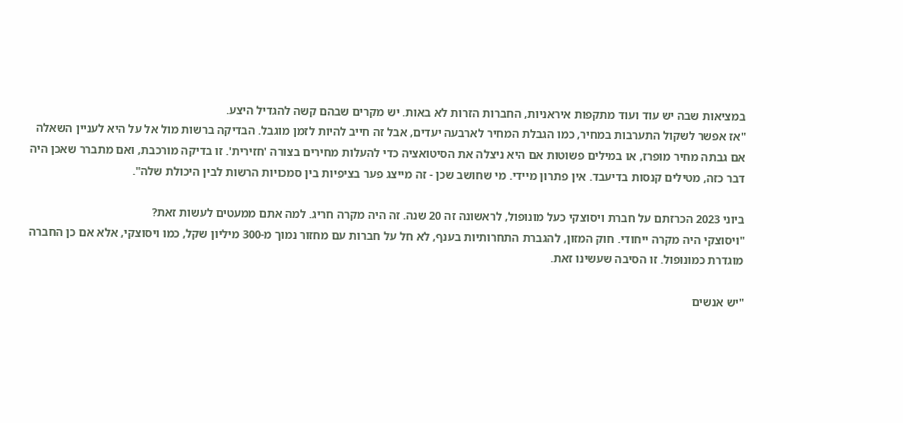במציאות שבה יש עוד ועוד מתקפות איראניות, החברות הזרות לא באות. יש מקרים שבהם קשה להגדיל היצע.
"אז אפשר לשקול התערבות במחיר, כמו הגבלת המחיר לארבעה יעדים, אבל זה חייב להיות לזמן מוגבל. הבדיקה ברשות מול אל על היא לעניין השאלה אם גבתה מחיר מופרז, או במילים פשוטות אם היא ניצלה את הסיטואציה כדי להעלות מחירים בצורה 'חזירית'. זו בדיקה מורכבת, ואם מתברר שאכן היה דבר כזה, מטילים קנסות בדיעבד. אין פתרון מיידי. מי שחושב שכן - זה מייצג פער בציפיות בין סמכויות הרשות לבין היכולת שלה".

ביוני 2023 הכרזתם על חברת ויסוצקי כעל מונופול, לראשונה זה 20 שנה. זה היה מקרה חריג. למה אתם ממעטים לעשות זאת?
"ויסוצקי היה מקרה ייחודי. חוק המזון, להגברת התחרותיות בענף, לא חל על חברות עם מחזור נמוך מ-300 מיליון שקל, כמו ויסוצקי, אלא אם כן החברה מוגדרת כמונופול. זו הסיבה שעשינו זאת.

"יש אנשים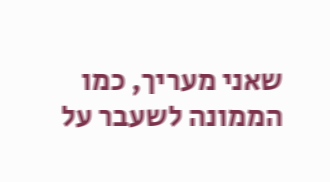שאני מעריך, כמו הממונה לשעבר על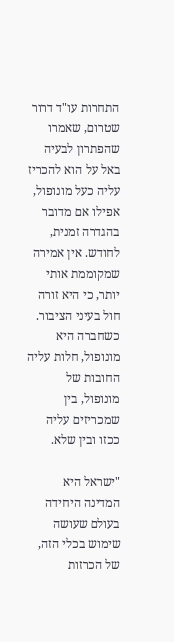התחרות עו"ד דרור שטרום, שאמרו שהפתרון לבעיה באל על הוא להכריז עליה כעל מונופול, אפילו אם מדובר בהגדרה זמנית, לחודש. אין אמירה שמקוממת אותי יותר, כי היא זורה חול בעיני הציבור. כשחברה היא מונופול, חלות עליה החובות של מונופול, בין שמכריזים עליה ככזו ובין שלא.

"ישראל היא המדינה היחידה בעולם שעושה שימוש בכלי הזה, של הכרזות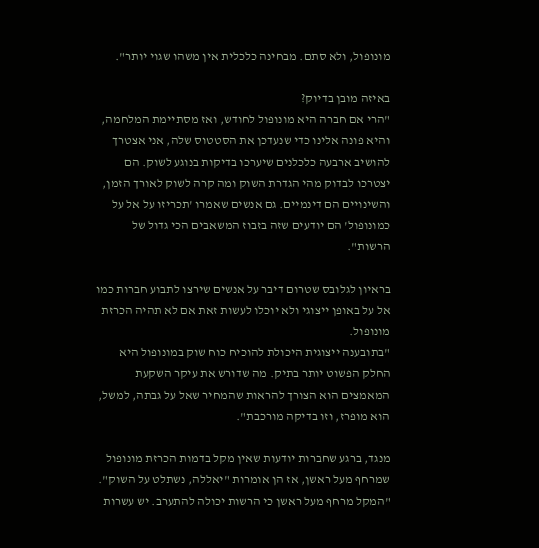מונופול, ולא סתם. מבחינה כלכלית אין משהו שגוי יותר".

באיזה מובן בדיוק?
"הרי אם חברה היא מונופול לחודש, ואז מסתיימת המלחמה, והיא פונה אלינו כדי שנעדכן את הסטטוס שלה, אני אצטרך להושיב ארבעה כלכלנים שיערכו בדיקות בנוגע לשוק. הם יצטרכו לבדוק מהי הגדרת השוק ומה קרה לשוק לאורך הזמן, והשינויים הם דינמיים. גם אנשים שאמרו 'תכריזו על אל על כמונופול' הם יודעים שזה בזבוז המשאבים הכי גדול של הרשות".

בראיון לגלובס שטרום דיבר על אנשים שירצו לתבוע חברות כמו אל על באופן ייצוגי ולא יוכלו לעשות זאת אם לא תהיה הכרזת מונופול.
"בתובענה ייצוגית היכולת להוכיח כוח שוק במונופול היא החלק הפשוט יותר בתיק. מה שדורש את עיקר השקעת המאמצים הוא הצורך להראות שהמחיר שאל על גבתה, למשל, הוא מופרז, וזו בדיקה מורכבת".

מנגד, ברגע שחברות יודעות שאין מקל בדמות הכרזת מונופול שמרחף מעל ראשן, אז הן אומרות "יאללה, נשתלט על השוק".
"המקל מרחף מעל ראשן כי הרשות יכולה להתערב. יש עשרות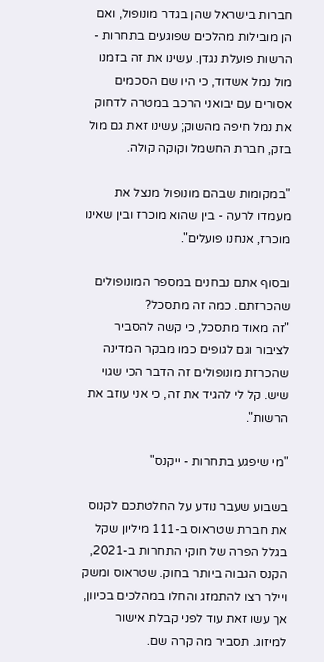חברות בישראל שהן בגדר מונופול, ואם הן מובילות מהלכים שפוגעים בתחרות - הרשות פועלת נגדן. עשינו את זה בזמנו מול נמל אשדוד, כי היו שם הסכמים אסורים עם יבואני הרכב במטרה לדחוק את נמל חיפה מהשוק; עשינו זאת גם מול בזק, חברת החשמל וקוקה קולה.

"במקומות שבהם מונופול מנצל את מעמדו לרעה - בין שהוא מוכרז ובין שאינו מוכרז, אנחנו פועלים".

ובסוף אתם נבחנים במספר המונופולים שהכרזתם. כמה זה מתסכל?
"זה מאוד מתסכל, כי קשה להסביר לציבור וגם לגופים כמו מבקר המדינה שהכרזת מונופולים זה הדבר הכי שגוי שיש. קל לי להגיד את זה, כי אני עוזב את הרשות".

"מי שיפגע בתחרות - ייקנס"

בשבוע שעבר נודע על החלטתכם לקנוס את חברת שטראוס ב-111 מיליון שקל בגלל הפרה של חוקי התחרות ב-2021, הקנס הגבוה ביותר בחוק. שטראוס ומשק ויילר רצו להתמזג והחלו במהלכים בכיוון, אך עשו זאת עוד לפני קבלת אישור למיזוג. תסביר מה קרה שם.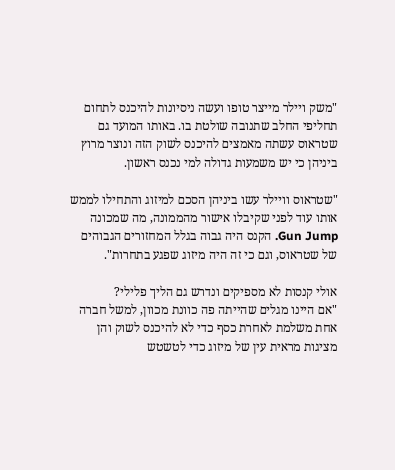"משק ויילר מייצר טופו ועשה ניסיונות להיכנס לתחום תחליפי החלב שתנובה שולטת בו. באותו המועד גם שטראוס עשתה מאמצים להיכנס לשוק הזה ונוצר מרוץ ביניהן כי יש משמעות גדולה למי נכנס ראשון.

"שטראוס וויילר עשו ביניהן הסכם למיזוג והתחילו לממש אותו עוד לפני שקיבלו אישור מהממונה, מה שמכונה Gun Jump. הקנס היה גבוה בגלל המחזורים הגבוהים של שטראוס, וגם כי זה היה מיזוג שפגע בתחרות".

אולי קנסות לא מספיקים ונדרש גם הליך פלילי?
"אם היינו מגלים שהייתה פה כוונת מכוון, למשל חברה אחת משלמת לאחרת כסף כדי לא להיכנס לשוק והן מציגות מראית עין של מיזוג כדי לטשטש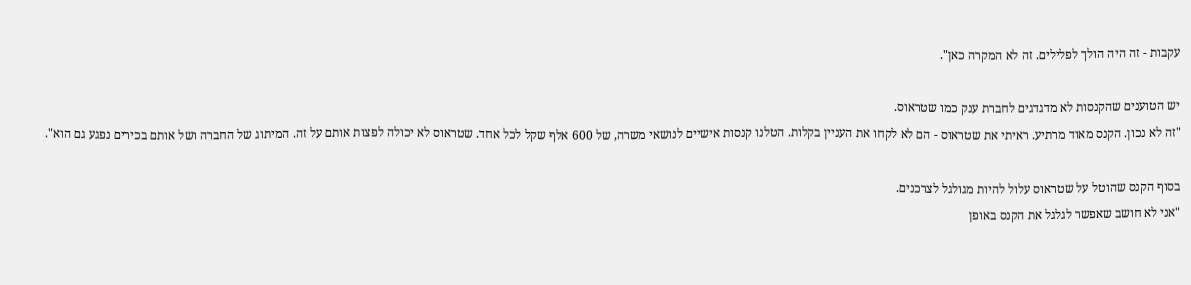עקבות - זה היה הולך לפלילים. זה לא המקרה כאן".

יש הטוענים שהקנסות לא מדגדגים לחברת ענק כמו שטראוס.
"זה לא נכון. הקנס מאוד מרתיע. ראיתי את שטראוס - הם לא לקחו את העניין בקלות. הטלנו קנסות אישיים לנושאי משרה, של 600 אלף שקל לכל אחד. שטראוס לא יכולה לפצות אותם על זה. המיתוג של החברה ושל אותם בכירים נפגע גם הוא".

בסוף הקנס שהוטל על שטראוס עלול להיות מגולגל לצרכנים.
"אני לא חושב שאפשר לגלגל את הקנס באופן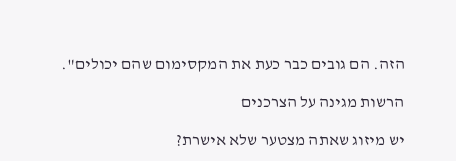הזה. הם גובים כבר כעת את המקסימום שהם יכולים".

הרשות מגינה על הצרכנים

יש מיזוג שאתה מצטער שלא אישרת?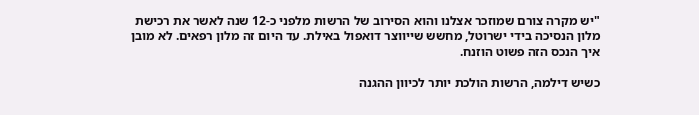"יש מקרה צורם שמוזכר אצלנו והוא הסירוב של הרשות מלפני כ-12 שנה לאשר את רכישת מלון הנסיכה בידי ישרוטל, מחשש שייווצר דואפול באילת. עד היום זה מלון רפאים. לא מובן איך הנכס הזה פשוט הוזנח.

כשיש דילמה, הרשות הולכת יותר לכיוון ההגנה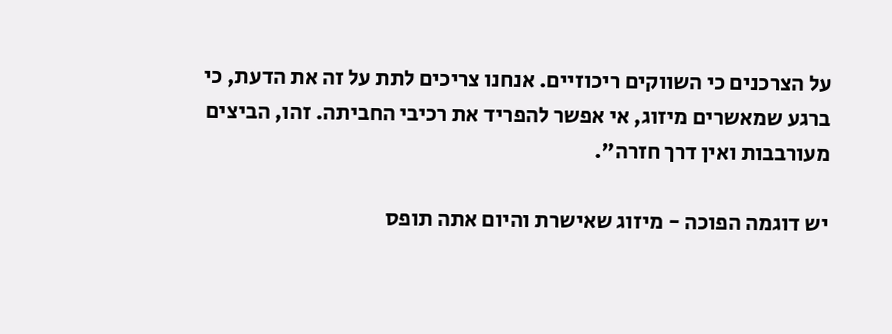על הצרכנים כי השווקים ריכוזיים. אנחנו צריכים לתת על זה את הדעת, כי ברגע שמאשרים מיזוג, אי אפשר להפריד את רכיבי החביתה. זהו, הביצים מעורבבות ואין דרך חזרה".

יש דוגמה הפוכה - מיזוג שאישרת והיום אתה תופס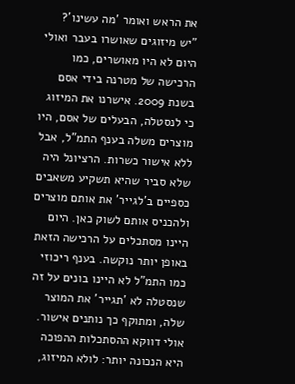את הראש ואומר 'מה עשינו'?
"יש מיזוגים שאושרו בעבר ואולי היום לא היו מאושרים, כמו הרכישה של מטרנה בידי אסם בשנת 2009. אישרנו את המיזוג כי לנסטלה, הבעלים של אסם, היו מוצרים משלה בענף התמ"ל, אבל ללא אישור כשרות. הרציונל היה שלא סביר שהיא תשקיע משאבים כספיים ב'לגייר' את אותם מוצרים ולהכניס אותם לשוק כאן. היום היינו מסתכלים על הרכישה הזאת באופן יותר נוקשה. בענף ריכוזי כמו התמ"ל לא היינו בונים על זה שנסטלה לא 'תגייר' את המוצר שלה, ומתוקף כך נותנים אישור. אולי דווקא ההסתכלות ההפוכה היא הנכונה יותר: לולא המיזוג,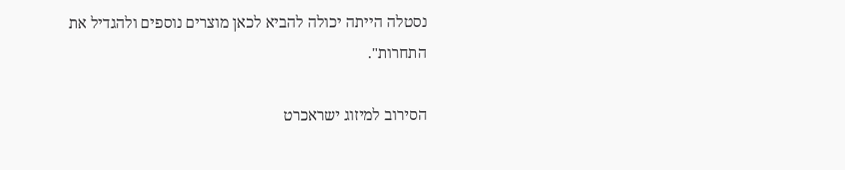נסטלה הייתה יכולה להביא לכאן מוצרים נוספים ולהגדיל את התחרות".

הסירוב למיזוג ישראכרט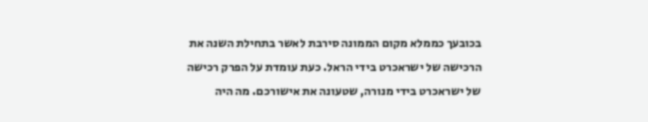בכובעך כממלא מקום הממונה סירבת לאשר בתחילת השנה את הרכישה של ישראכרט בידי הראל. כעת עומדת על הפרק רכישה של ישראכרט בידי מנורה, שטעונה את אישורכם. מה היה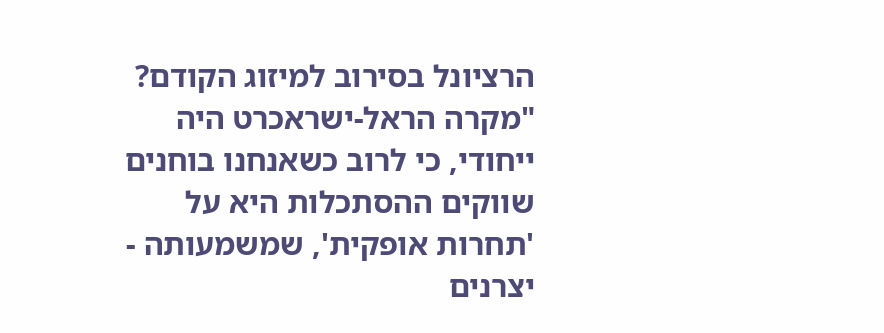הרציונל בסירוב למיזוג הקודם?
"מקרה הראל-ישראכרט היה ייחודי, כי לרוב כשאנחנו בוחנים שווקים ההסתכלות היא על 'תחרות אופקית', שמשמעותה - יצרנים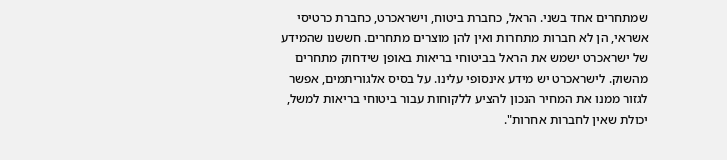שמתחרים אחד בשני. הראל, כחברת ביטוח, וישראכרט, כחברת כרטיסי אשראי, הן לא חברות מתחרות ואין להן מוצרים מתחרים. חששנו שהמידע של ישראכרט ישמש את הראל בביטוחי בריאות באופן שידחוק מתחרים מהשוק. לישראכרט יש מידע אינסופי עלינו. על בסיס אלגוריתמים, אפשר לגזור ממנו את המחיר הנכון להציע ללקוחות עבור ביטוחי בריאות למשל, יכולת שאין לחברות אחרות".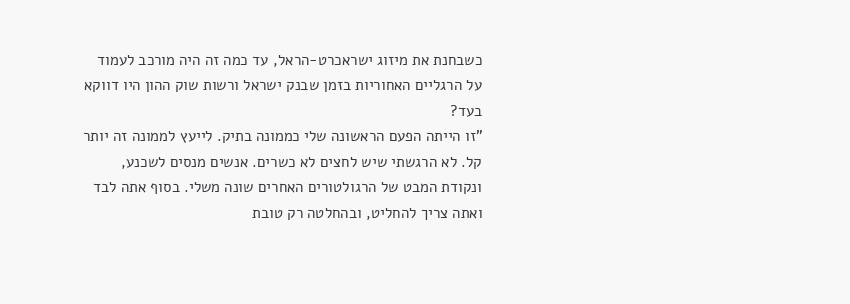כשבחנת את מיזוג ישראכרט-הראל, עד כמה זה היה מורכב לעמוד על הרגליים האחוריות בזמן שבנק ישראל ורשות שוק ההון היו דווקא בעד?
"זו הייתה הפעם הראשונה שלי כממונה בתיק. לייעץ לממונה זה יותר קל. לא הרגשתי שיש לחצים לא כשרים. אנשים מנסים לשכנע, ונקודת המבט של הרגולטורים האחרים שונה משלי. בסוף אתה לבד ואתה צריך להחליט, ובהחלטה רק טובת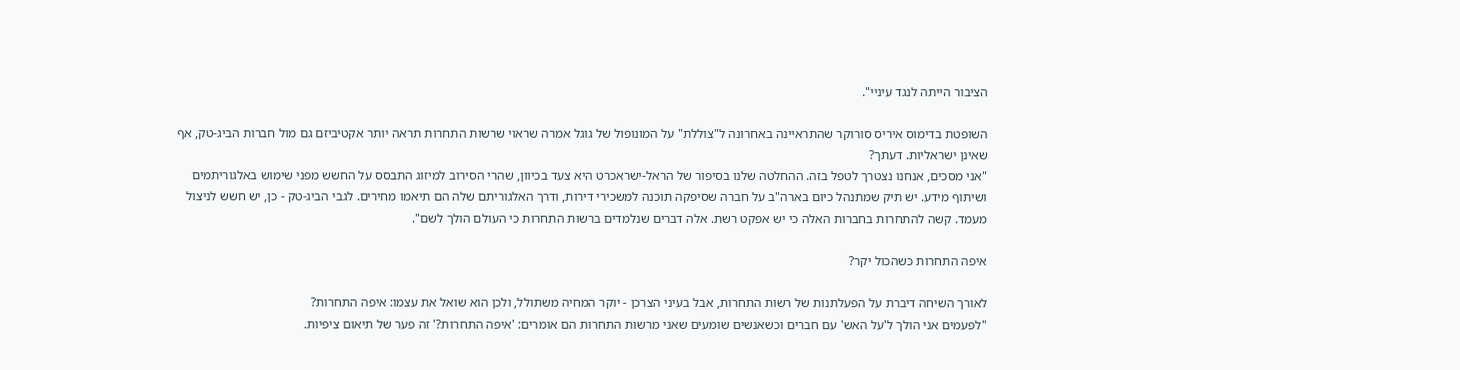הציבור הייתה לנגד עיניי".

השופטת בדימוס איריס סורוקר שהתראיינה באחרונה ל"צוללת" על המונופול של גוגל אמרה שראוי שרשות התחרות תראה יותר אקטיביזם גם מול חברות הביג-טק, אף שאינן ישראליות. דעתך?
"אני מסכים, אנחנו נצטרך לטפל בזה. ההחלטה שלנו בסיפור של הראל-ישראכרט היא צעד בכיוון, שהרי הסירוב למיזוג התבסס על החשש מפני שימוש באלגוריתמים ושיתוף מידע. יש תיק שמתנהל כיום בארה"ב על חברה שסיפקה תוכנה למשכירי דירות, ודרך האלגוריתם שלה הם תיאמו מחירים. לגבי הביג-טק - כן, יש חשש לניצול מעמד. קשה להתחרות בחברות האלה כי יש אפקט רשת. אלה דברים שנלמדים ברשות התחרות כי העולם הולך לשם".

איפה התחרות כשהכול יקר?

לאורך השיחה דיברת על הפעלתנות של רשות התחרות, אבל בעיני הצרכן - יוקר המחיה משתולל, ולכן הוא שואל את עצמו: איפה התחרות?
"לפעמים אני הולך ל'על האש' עם חברים וכשאנשים שומעים שאני מרשות התחרות הם אומרים: 'איפה התחרות?' זה פער של תיאום ציפיות.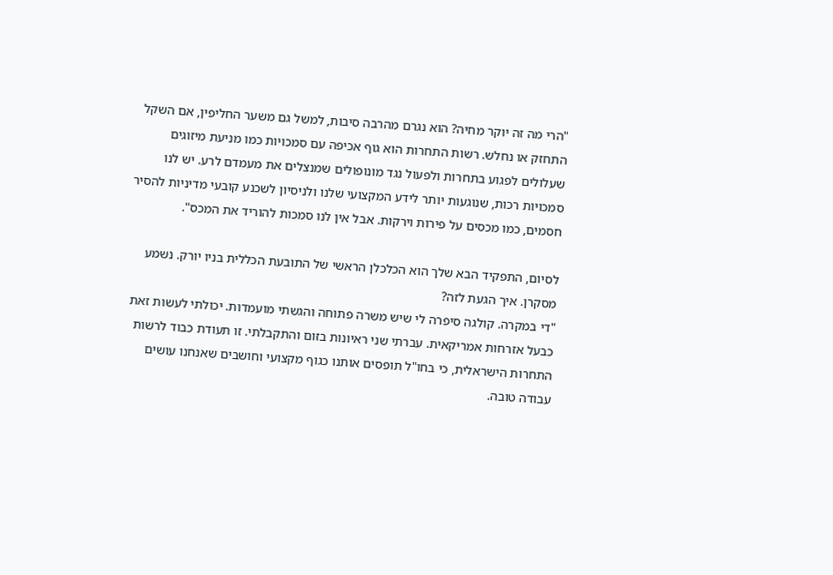"הרי מה זה יוקר מחיה? הוא נגרם מהרבה סיבות, למשל גם משער החליפין, אם השקל התחזק או נחלש. רשות התחרות הוא גוף אכיפה עם סמכויות כמו מניעת מיזוגים שעלולים לפגוע בתחרות ולפעול נגד מונופולים שמנצלים את מעמדם לרע. יש לנו סמכויות רכות, שנוגעות יותר לידע המקצועי שלנו ולניסיון לשכנע קובעי מדיניות להסיר חסמים, כמו מכסים על פירות וירקות. אבל אין לנו סמכות להוריד את המכס".

לסיום, התפקיד הבא שלך הוא הכלכלן הראשי של התובעת הכללית בניו יורק. נשמע מסקרן. איך הגעת לזה?
"די במקרה. קולגה סיפרה לי שיש משרה פתוחה והגשתי מועמדות. יכולתי לעשות זאת כבעל אזרחות אמריקאית. עברתי שני ראיונות בזום והתקבלתי. זו תעודת כבוד לרשות התחרות הישראלית, כי בחו"ל תופסים אותנו כגוף מקצועי וחושבים שאנחנו עושים עבודה טובה.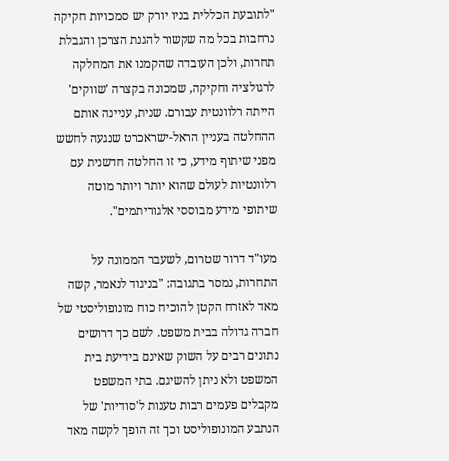"לתובעת הכללית בניו יורק יש סמכויות חקיקה נרחבות בכל מה שקשור להגנת הצרכן והגבלת תחרות, ולכן העובדה שהקמנו את המחלקה לרגולציה וחקיקה, שמכונה בקצרה 'שווקים' הייתה רלוונטית עבורם. שנית, עניינה אותם ההחלטה בעניין הראל-ישראכרט שנגעה לחשש מפני שיתוף מידע, כי זו החלטה חדשנית עם רלוונטיות לעולם שהוא יותר ויותר מוטה שיתופי מידע מבוססי אלגוריתמים".

מעו"ד דרור שטרום, לשעבר הממונה על התחרות, נמסר בתגובה: "בניגוד לנאמר, קשה מאד לאזרח הקטן להוכיח כוח מונופוליסטי של חברה גדולה בבית משפט. לשם כך דרושים נתונים רבים על השוק שאינם בידיעת בית המשפט ולא ניתן להשיגם. בתי המשפט מקבלים פעמים רבות טענות ל'סודיות' של הנתבע המונופוליסט וכך זה הופך לקשה מאד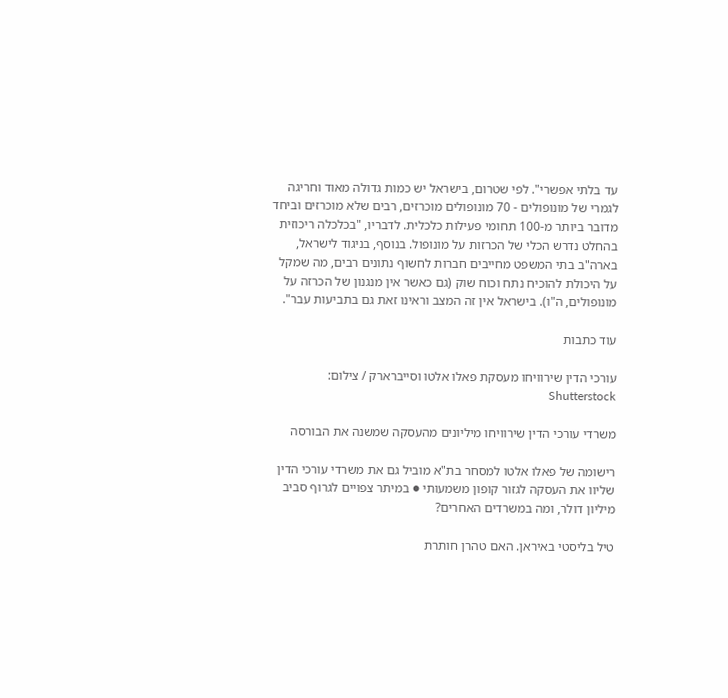עד בלתי אפשרי". לפי שטרום, בישראל יש כמות גדולה מאוד וחריגה לגמרי של מונופולים - 70 מונופולים מוכרזים, רבים שלא מוכרזים וביחד מדובר ביותר מ-100 תחומי פעילות כלכלית. לדבריו, "בכלכלה ריכוזית בהחלט נדרש הכלי של הכרזות על מונופול. בנוסף, בניגוד לישראל, בארה"ב בתי המשפט מחייבים חברות לחשוף נתונים רבים, מה שמקל על היכולת להוכיח נתח וכוח שוק (גם כאשר אין מנגנון של הכרזה על מונופולים, ה"ו). בישראל אין זה המצב וראינו זאת גם בתביעות עבר".

עוד כתבות

עורכי הדין שירוויחו מעסקת פאלו אלטו וסייברארק / צילום: Shutterstock

משרדי עורכי הדין שירוויחו מיליונים מהעסקה שמשנה את הבורסה

רישומה של פאלו אלטו למסחר בת"א מוביל גם את משרדי עורכי הדין שליוו את העסקה לגזור קופון משמעותי ● במיתר צפויים לגרוף סביב מיליון דולר, ומה במשרדים האחרים?

טיל בליסטי באיראן. האם טהרן חותרת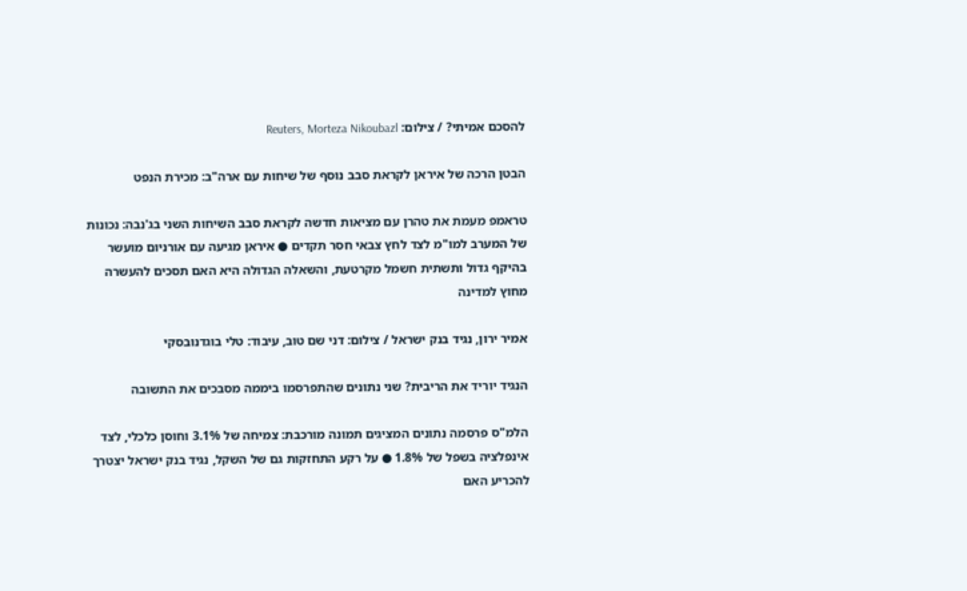להסכם אמיתי? / צילום: Reuters, Morteza Nikoubazl

הבטן הרכה של איראן לקראת סבב נוסף של שיחות עם ארה"ב: מכירת הנפט

טראמפ מעמת את טהרן עם מציאות חדשה לקראת סבב השיחות השני בג'נבה: נכונות של המערב למו"מ לצד לחץ צבאי חסר תקדים ● איראן מגיעה עם אורניום מועשר בהיקף גדול ותשתית חשמל מקרטעת, והשאלה הגדולה היא האם תסכים להעשרה מחוץ למדינה

אמיר ירון, נגיד בנק ישראל / צילום: דני שם טוב, עיבוד: טלי בוגדנובסקי

הנגיד יוריד את הריבית? שני נתונים שהתפרסמו ביממה מסבכים את התשובה

הלמ"ס פרסמה נתונים המציגים תמונה מורכבת: צמיחה של 3.1% וחוסן כלכלי, לצד אינפלציה בשפל של 1.8% ● על רקע התחזקות גם של השקל, נגיד בנק ישראל יצטרך להכריע האם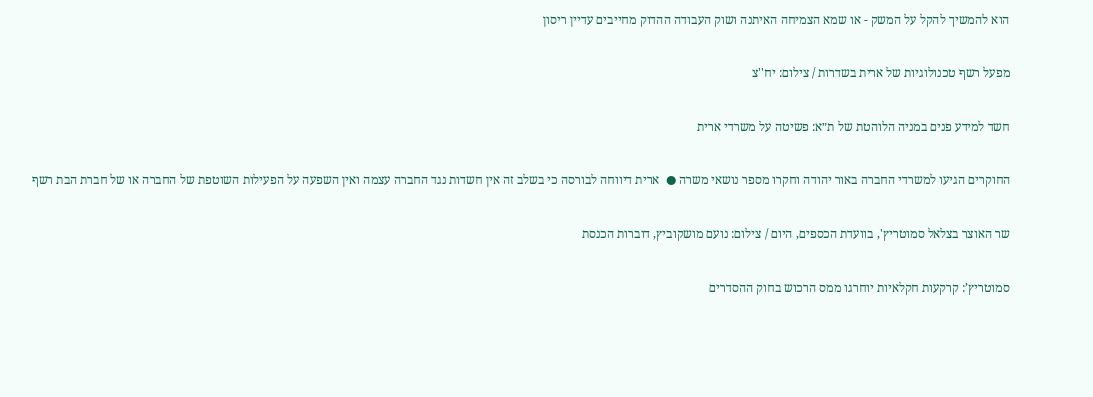הוא להמשיך להקל על המשק - או שמא הצמיחה האיתנה ושוק העבודה ההדוק מחייבים עדיין ריסון

מפעל רשף טכנולוגיות של ארית בשדרות / צילום: יח''צ

חשד למידע פנים במניה הלוהטת של ת״א: פשיטה על משרדי ארית

החוקרים הגיעו למשרדי החברה באור יהודה וחקרו מספר נושאי משרה ●  ארית דיווחה לבורסה כי בשלב זה אין חשדות נגד החברה עצמה ואין השפעה על הפעילות השוטפת של החברה או של חברת הבת רשף

שר האוצר בצלאל סמוטריץ', בוועדת הכספים, היום / צילום: נועם מושקוביץ, דוברות הכנסת

סמוטריץ’: קרקעות חקלאיות יוחרגו ממס הרכוש בחוק ההסדרים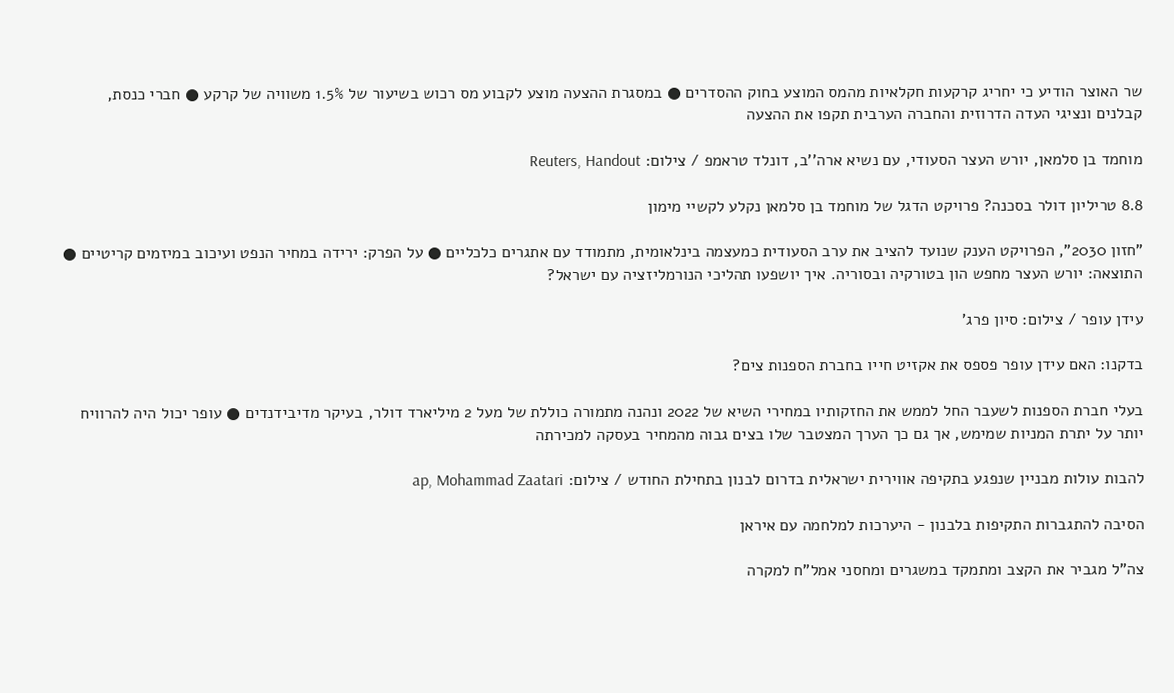שר האוצר הודיע כי יחריג קרקעות חקלאיות מהמס המוצע בחוק ההסדרים ● במסגרת ההצעה מוצע לקבוע מס רכוש בשיעור של 1.5% משוויה של קרקע ● חברי כנסת, קבלנים ונציגי העדה הדרוזית והחברה הערבית תקפו את ההצעה

מוחמד בן סלמאן, יורש העצר הסעודי, עם נשיא ארה''ב, דונלד טראמפ / צילום: Reuters, Handout

8.8 טריליון דולר בסכנה? פרויקט הדגל של מוחמד בן סלמאן נקלע לקשיי מימון

"חזון 2030", הפרויקט הענק שנועד להציב את ערב הסעודית כמעצמה בינלאומית, מתמודד עם אתגרים כלכליים ● על הפרק: ירידה במחיר הנפט ועיכוב במיזמים קריטיים ● התוצאה: יורש העצר מחפש הון בטורקיה ובסוריה. איך יושפעו תהליכי הנורמליזציה עם ישראל?

עידן עופר / צילום: סיון פרג'

בדקנו: האם עידן עופר פספס את אקזיט חייו בחברת הספנות צים?

בעלי חברת הספנות לשעבר החל לממש את החזקותיו במחירי השיא של 2022 ונהנה מתמורה כוללת של מעל 2 מיליארד דולר, בעיקר מדיבידנדים ● עופר יכול היה להרוויח יותר על יתרת המניות שמימש, אך גם כך הערך המצטבר שלו בצים גבוה מהמחיר בעסקה למכירתה

להבות עולות מבניין שנפגע בתקיפה אווירית ישראלית בדרום לבנון בתחילת החודש / צילום: ap, Mohammad Zaatari

הסיבה להתגברות התקיפות בלבנון - היערכות למלחמה עם איראן

צה"ל מגביר את הקצב ומתמקד במשגרים ומחסני אמל"ח למקרה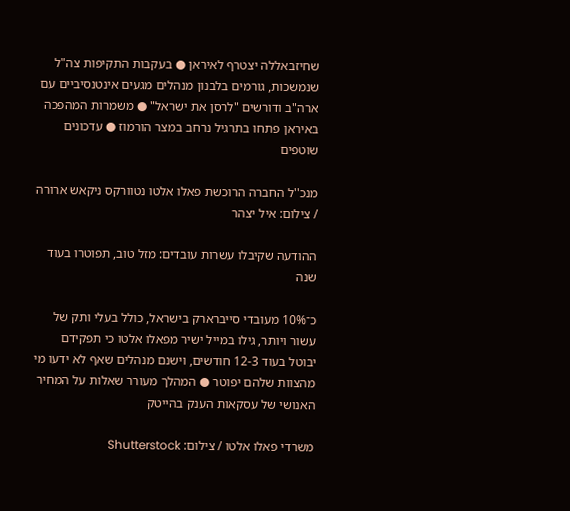שחיזבאללה יצטרף לאיראן ● בעקבות התקיפות צה"ל שנמשכות, גורמים בלבנון מנהלים מגעים אינטנסיביים עם ארה"ב ודורשים "לרסן את ישראל" ● משמרות המהפכה באיראן פתחו בתרגיל נרחב במצר הורמוז ● עדכונים שוטפים

מנכ''ל החברה הרוכשת פאלו אלטו נטוורקס ניקאש ארורה / צילום: איל יצהר

ההודעה שקיבלו עשרות עובדים: מזל טוב, תפוטרו בעוד שנה

כ־10% מעובדי סייברארק בישראל, כולל בעלי ותק של עשור ויותר, גילו במייל ישיר מפאלו אלטו כי תפקידם יבוטל בעוד 12-3 חודשים, וישנם מנהלים שאף לא ידעו מי מהצוות שלהם יפוטר ● המהלך מעורר שאלות על המחיר האנושי של עסקאות הענק בהייטק

משרדי פאלו אלטו / צילום: Shutterstock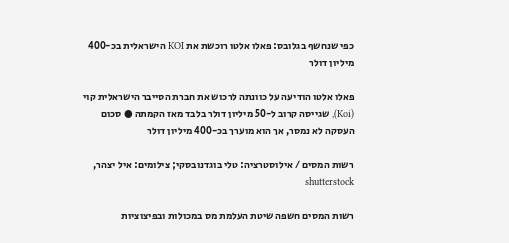כפי שנחשף בגלובס: פאלו אלטו רוכשת את KOI הישראלית בכ-400 מיליון דולר

פאלו אלטו הודיעה על כוונתה לרכוש את חברת הסייבר הישראלית קוי (Koi), שגייסה קרוב ל-50 מיליון דולר בלבד מאז הקמתה ● סכום העסקה לא נמסר, אך הוא מוערך בכ-400 מיליון דולר

רשות המסים / אילוסטרציה: טלי בוגדנובסקי; צילומים: איל יצהר, shutterstock

רשות המסים חשפה שיטת העלמת מס במכולות ובפיצוציות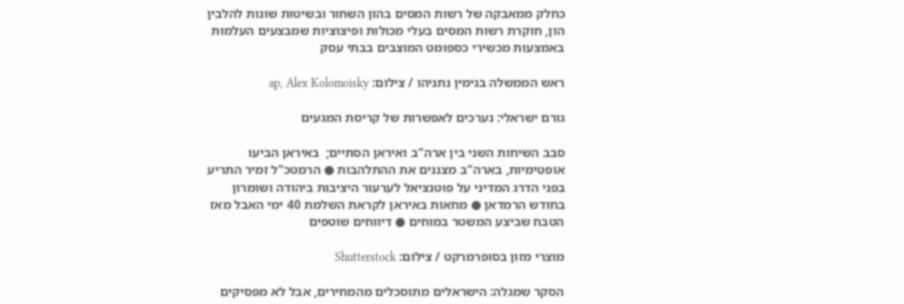כחלק ממאבקה של רשות המסים בהון השחור ובשיטות שונות להלבין הון, חוקרת רשות המסים בעלי מכולות ופיצוציות שמבצעים העלמות באמצעות מכשירי כספומט המוצבים בבתי עסק

ראש הממשלה בנימין נתניהו / צילום: ap, Alex Kolomoisky

גורם ישראלי: נערכים לאפשרות של קריסת המגעים

סבב השיחות השני בין ארה"ב ואיראן הסתיים;  באיראן הביעו אופטימיות, בארה"ב מצננים את ההתלהבות ● הרמטכ"ל זמיר התריע בפני הדרג המדיני על פוטנציאל לערעור היציבות ביהודה ושומרון בחודש הרמדאן ● מחאות באיראן לקראת השלמת 40 ימי האבל מאז הטבח שביצע המשטר במוחים ● דיווחים שוטפים

מוצרי מזון בסופרמרקט / צילום: Shutterstock

הסקר שמגלה: הישראלים מתוסכלים מהמחירים, אבל לא מפסיקים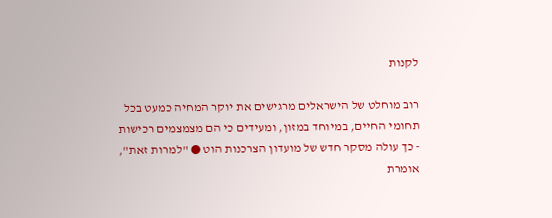לקנות

רוב מוחלט של הישראלים מרגישים את יוקר המחיה כמעט בכל תחומי החיים, במיוחד במזון, ומעידים כי הם מצמצמים רכישות - כך עולה מסקר חדש של מועדון הצרכנות הוט ● "למרות זאת", אומרת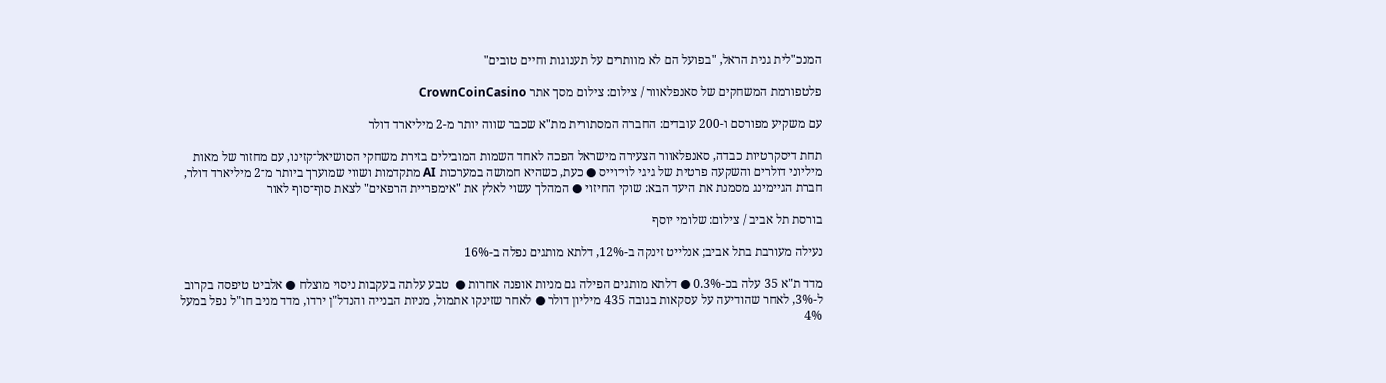המנכ"לית גנית הראל, "בפועל הם לא מוותרים על תענוגות וחיים טובים"

פלטפורמת המשחקים של סאנפלאוור / צילום: צילום מסך אתר CrownCoinCasino

עם משקיע מפורסם ו-200 עובדים: החברה המסתורית מת"א שכבר שווה יותר מ-2 מיליארד דולר

תחת דיסקרטיות כבדה, סאנפלאוור הצעירה מישראל הפכה לאחד השמות המובילים בזירת משחקי הסושיאל־קזינו, עם מחזור של מאות מיליוני דולרים והשקעה פרטית של גיגי לוי־וייס ● כעת, כשהיא חמושה במערכות AI מתקדמות ושווי שמוערך ביותר מ־2 מיליארד דולר, חברת הגיימינג מסמנת את היעד הבא: שוקי החיזוי ● המהלך עשוי לאלץ את "אימפריית הרפאים" לצאת סוף־סוף לאור

בורסת תל אביב / צילום: שלומי יוסף

נעילה מעורבת בתל אביב; אנלייט זינקה ב-12%, דלתא מותגים נפלה ב-16%

מדד ת"א 35 עלה בכ-0.3% ● דלתא מותגים הפילה גם מניות אופנה אחרות ●  טבע עלתה בעקבות ניסוי מוצלח ● אלביט טיפסה בקרוב ל-3%, לאחר שהודיעה על עסקאות בגובה 435 מיליון דולר ● לאחר שזינקו אתמול, מניות הבנייה והנדל"ן ירדו, מדד מניב חו"ל נפל במעל 4%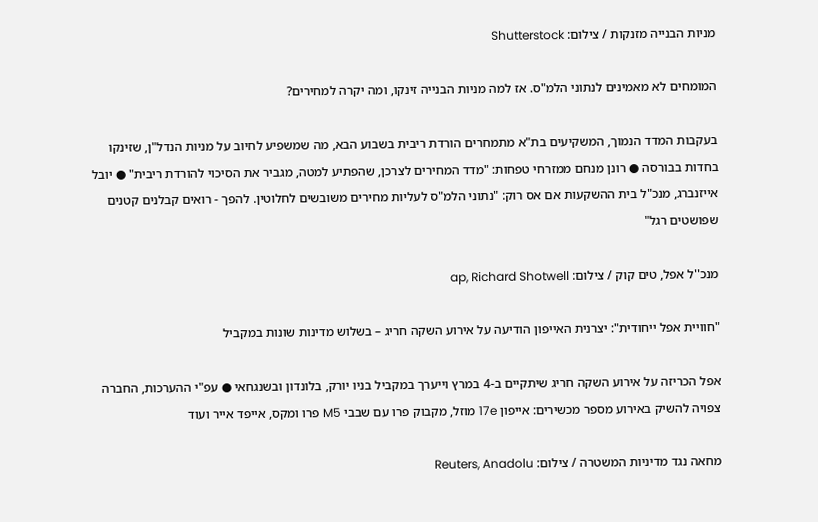מניות הבנייה מזנקות / צילום: Shutterstock

המומחים לא מאמינים לנתוני הלמ"ס. אז למה מניות הבנייה זינקו, ומה יקרה למחירים?

בעקבות המדד הנמוך, המשקיעים בת"א מתמחרים הורדת ריבית בשבוע הבא, מה שמשפיע לחיוב על מניות הנדל"ן, שזינקו בחדות בבורסה ● רונן מנחם ממזרחי טפחות: "מדד המחירים לצרכן, שהפתיע למטה, מגביר את הסיכוי להורדת ריבית" ● יובל אייזנברג, מנכ"ל בית ההשקעות אם אס רוק: "נתוני הלמ"ס לעליות מחירים משובשים לחלוטין. להפך - רואים קבלנים קטנים שפושטים רגל"

מנכ''ל אפל, טים קוק / צילום: ap, Richard Shotwell

"חוויית אפל ייחודית": יצרנית האייפון הודיעה על אירוע השקה חריג – בשלוש מדינות שונות במקביל

אפל הכריזה על אירוע השקה חריג שיתקיים ב-4 במרץ וייערך במקביל בניו יורק, בלונדון ובשנגחאי ● עפ"י ההערכות, החברה צפויה להשיק באירוע מספר מכשירים: אייפון 17e מוזל, מקבוק פרו עם שבבי M5 פרו ומקס, אייפד אייר ועוד

מחאה נגד מדיניות המשטרה / צילום: Reuters, Anadolu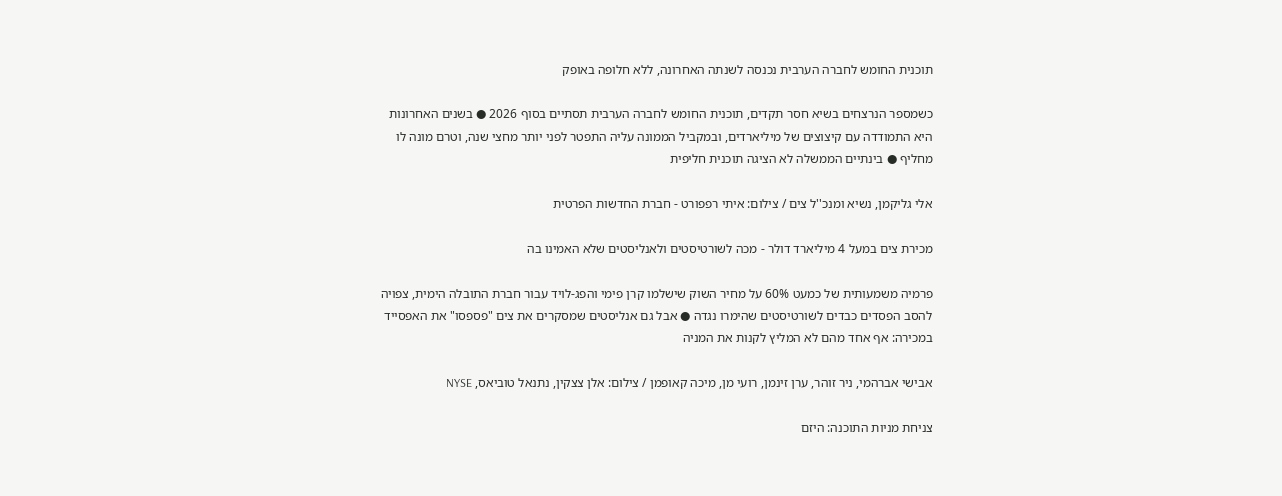תוכנית החומש לחברה הערבית נכנסה לשנתה האחרונה, ללא חלופה באופק

כשמספר הנרצחים בשיא חסר תקדים, תוכנית החומש לחברה הערבית תסתיים בסוף 2026 ● בשנים האחרונות היא התמודדה עם קיצוצים של מיליארדים, ובמקביל הממונה עליה התפטר לפני יותר מחצי שנה, וטרם מונה לו מחליף ● בינתיים הממשלה לא הציגה תוכנית חליפית

אלי גליקמן, נשיא ומנכ''ל צים / צילום: איתי רפפורט - חברת החדשות הפרטית

מכירת צים במעל 4 מיליארד דולר - מכה לשורטיסטים ולאנליסטים שלא האמינו בה

פרמיה משמעותית של כמעט 60% על מחיר השוק שישלמו קרן פימי והפג-לויד עבור חברת התובלה הימית, צפויה להסב הפסדים כבדים לשורטיסטים שהימרו נגדה ● אבל גם אנליסטים שמסקרים את צים "פספסו" את האפסייד במכירה: אף אחד מהם לא המליץ לקנות את המניה

אבישי אברהמי, ניר זוהר, ערן זינמן, רועי מן, מיכה קאופמן / צילום: אלן צצקין, נתנאל טוביאס, NYSE

צניחת מניות התוכנה: היזם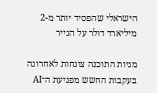הישראלי שהפסיד יותר מ-2 מיליארד דולר על הנייר

מניות התוכנה צונחות לאחרונה בעקבות החשש מפגיעת ה־AI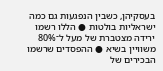בעסקיהן, כשבין הנפגעות גם כמה ישראליות בולטות ● הללו רשמו ירידה מצטברת של מעל ל־80% משוויין בשיא ● ההפסדים שרשמו הבכירים של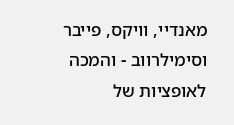מאנדיי, וויקס, פייבר וסימילרווב - והמכה לאופציות של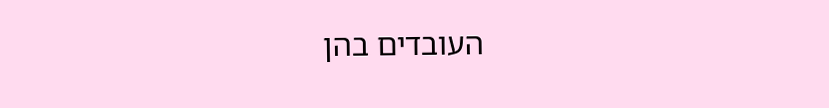העובדים בהן